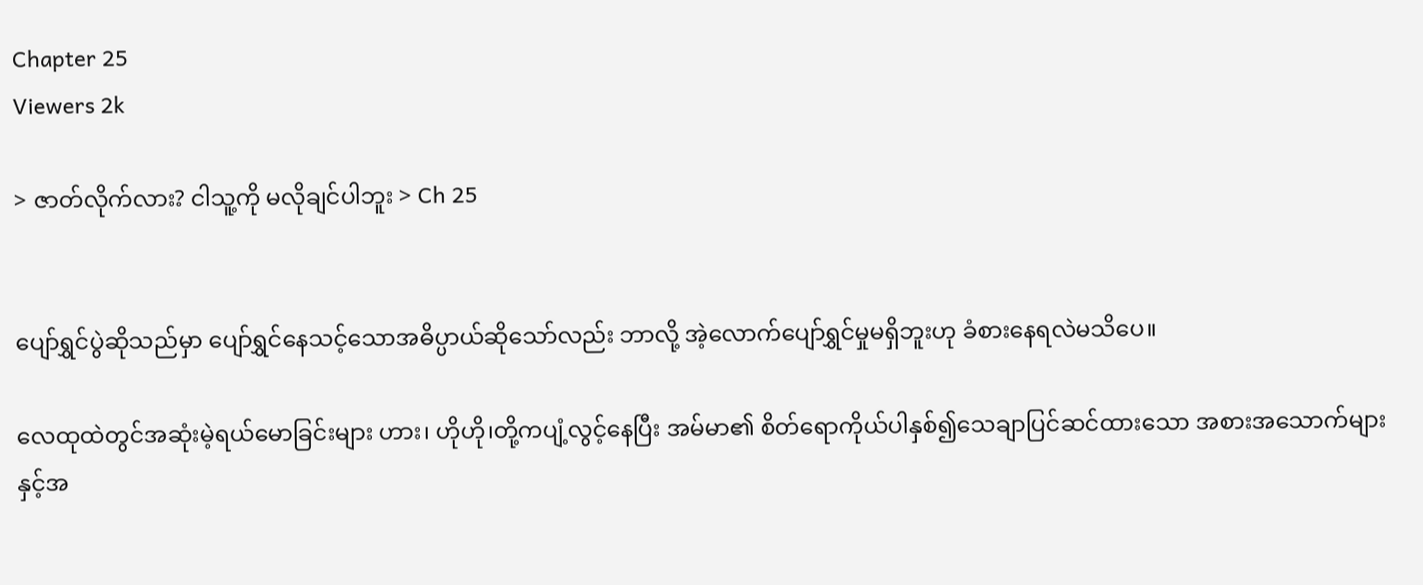Chapter 25
Viewers 2k

> ဇာတ်လိုက်လား? ငါသူ့ကို မလိုချင်ပါဘူး > Ch 25


ပျော်ရွှင်ပွဲဆိုသည်မှာ ပျော်ရွှင်နေသင့်သောအဓိပ္ပာယ်ဆိုသော်လည်း ဘာလို့ အဲ့လောက်ပျော်ရွှင်မှုမရှိဘူးဟု ခံစားနေရလဲမသိပေ။

လေထုထဲတွင်အဆုံးမဲ့ရယ်မောခြင်းများ ဟား၊ ဟိုဟို၊တို့ကပျံ့လွင့်နေပြီး အမ်မာ၏ စိတ်ရောကိုယ်ပါနှစ်၍သေချာပြင်ဆင်ထားသော အစားအသောက်များနှင့်အ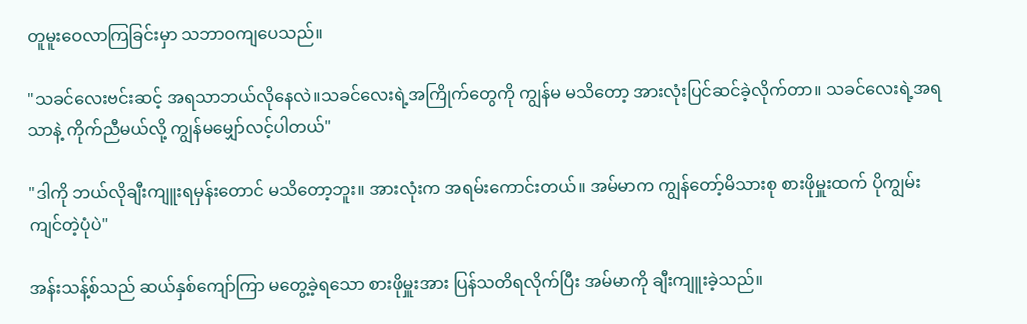တူမူး‌ဝေလာကြခြင်းမှာ သဘာဝကျပေသည်။

"သခင်လေးဗင်းဆင့် အရသာဘယ်လိုနေလဲ။သခင်လေးရဲ့အကြိုက်တွေကို ကျွန်မ မသိတော့ အားလုံးပြင်ဆင်ခဲ့လိုက်တာ။ သခင်လေးရဲ့အရသာနဲ့ ကိုက်ညီမယ်လို့ ကျွန်မမျှော်လင့်ပါတယ်"

"ဒါကို ဘယ်လိုချီးကျူးရမှန်းတောင် မသိတော့ဘူး။ အားလုံးက အရမ်းကောင်းတယ်။ အမ်မာက ကျွန်တော့်မိသားစု စားဖိုမှူးထက် ပိုကျွမ်းကျင်တဲ့ပုံပဲ"

အန်းသန့်စ်သည် ဆယ်နှစ်ကျော်ကြာ မတွေ့ခဲ့ရသော စားဖိုမှူးအား ပြန်သတိရလိုက်ပြီး အမ်မာကို ချီးကျူးခဲ့သည်။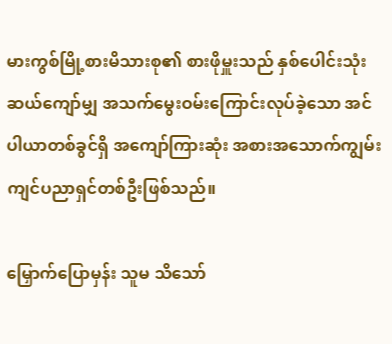မားကွစ်မြို့စားမိသားစု၏ စားဖိုမှူးသည် နှစ်ပေါင်းသုံးဆယ်ကျော်မျှ အသက်မွေးဝမ်းကြောင်းလုပ်ခဲ့သော အင်ပါယာတစ်ခွင်ရှိ အကျော်ကြားဆုံး အစားအသောက်ကျွမ်းကျင်ပညာရှင်တစ်ဦးဖြစ်သည်။

မြှောက်ပြောမှန်း သူမ သိသော်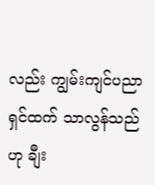လည်း ကျွမ်းကျင်ပညာရှင်ထက် သာလွန်သည်ဟု ချီး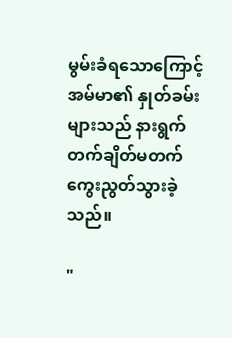မွမ်းခံရသောကြောင့် အမ်မာ၏ နှုတ်ခမ်းများသည် နားရွက်တက်ချိတ်မတက် ကွေးညွတ်သွားခဲ့သည်။

"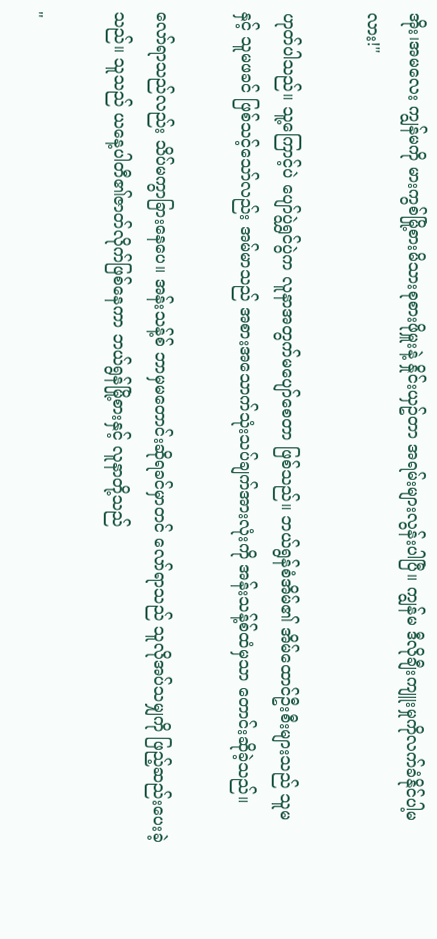အိုး၊အမလေး ကျွန်မကို မားကွစ်မြို့စားမိသားစုစားဖိုမှူးနဲ့ နှိုင်းယှဥ်တာ အရမ်းများလွန်းပါပြီ။ ကျွန်မ ဒီလိုချီးကျူးမှုကိုလက်ခံနိုင်ပါ့မလား!"

ဟုတ်ပါသည်။ သူ့ကြောင့်ပဲ ပျော်ပွဲရွှင်ပွဲက လူနာအတွက်မပျော်စေတာ ဖြစ်သည်။ ဘယ်ရွန်စံအိမ်၏ အိမ်ထောင်ဦးစီးများသည် သူမ နှင့် သူမဖခင် ဖြစ်သင့်သော်လည်း အမ်မာသည် အစားအသောက်သုံးသပ်ချက်အားလုံးကို အန်းသန့်စ်ထံမှသာ တောင်းဆိုခဲ့သည်။

လော်ရာသည်လည်း သိပ်မကွာခြားနေပေ။ အန်းသန့်စ် ဘာမှမတောင်းဆိုရခင်မှာတင် လော်ရာသည် သူလိုအပ်သမျှကို ဖြည့်ဆည်းပေးခဲ့သည်။ သူသည် ယနေ့ပါတီ၏ဇာတ်လိုက်ဖြစ်နေကာ ဘယ်ရွန်မြို့စားနှင့် လူနာတို့သည်

"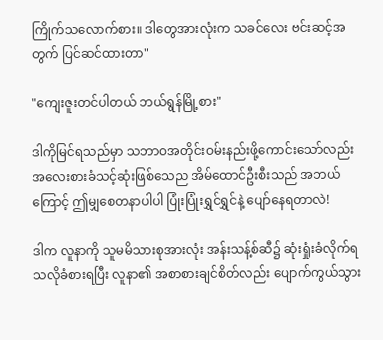ကြိုက်သလောက်စား။ ဒါတွေအားလုံးက သခင်လေး ဗင်းဆင့်အတွက် ပြင်ဆင်ထားတာ"

"ကျေးဇူးတင်ပါတယ် ဘယ်ရွန်မြို့စား"

ဒါကိုမြင်ရသည်မှာ သဘာဝအတိုင်းဝမ်းနည်းဖို့ကောင်းသော်လည်း အလေးစားခံသင့်ဆုံးဖြစ်သေည အိမ်ထောင်ဦးစီးသည် အဘယ်ကြောင့် ဤမျှစေတနာပါပါ ပြုံးပြုံးရွှင်ရွှင်နဲ့ ပျော်နေရတာလဲ!

ဒါက လူနာကို သူမမိသားစုအားလုံး အန်းသန့်စ်ဆီ၌ ဆုံးရှုံးခံလိုက်ရသလိုခံစားရပြီး လူနာ၏ အစာစားချင်စိတ်လည်း ပျောက်ကွယ်သွား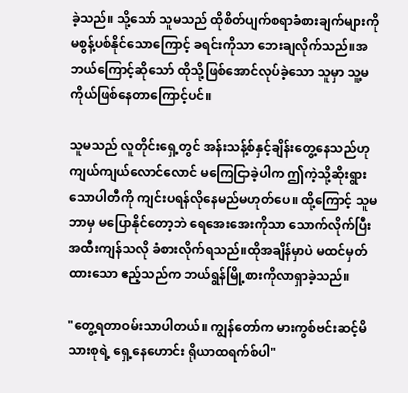ခဲ့သည်။ သို့သော် သူမသည် ထိုစိတ်ပျက်စရာခံစားချက်များကို မစွန့်ပစ်နိုင်သောကြောင့် ခရင်းကိုသာ ဘေးချလိုက်သည်။အဘယ်ကြောင့်ဆိုသော် ထိုသို့ဖြစ်အောင်လုပ်ခဲ့သော သူမှာ သူ့မကိုယ်ဖြစ်နေတာကြောင့်ပင်။

သူမသည် လူတိုင်းရှေ့တွင် အန်းသန့်စ်နှင့်ချိန်းတွေ့နေသည်ဟု ကျယ်ကျယ်လောင်လောင် မကြေငြာခဲ့ပါက ဤကဲ့သို့ဆိုးရွားသောပါတီကို ကျင်းပရန်လိုနေမည်မဟုတ်ပေ။ ထို့ကြောင့် သူမ ဘာမှ မပြောနိုင်တော့ဘဲ ရေအေးအေးကိုသာ သောက်လိုက်ပြီး အထီးကျန်သလို ခံစားလိုက်ရသည်။ထိုအချိန်မှာပဲ မထင်မှတ်ထားသော ဧည့်သည်က ဘယ်ရွန်မြို့စားကိုလာရှာခဲ့သည်။

"တွေ့ရတာဝမ်းသာပါတယ်။ ကျွန်တော်က မားကွစ်ဗင်းဆင့်မိသားစုရဲ့ ရှေ့နေဟောင်း ရိုယာထရက်စ်ပါ"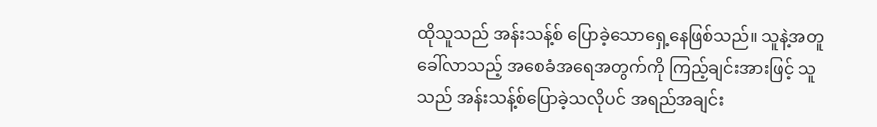ထိုသူသည် အန်းသန့်စ် ပြောခဲ့သောရှေ့နေဖြစ်သည်။ သူနဲ့အတူ ခေါ်လာသည့် အစေခံအရေအတွက်ကို ကြည့်ချင်းအားဖြင့် သူသည် အန်းသန့်စ်ပြောခဲ့သလိုပင် အရည်အချင်း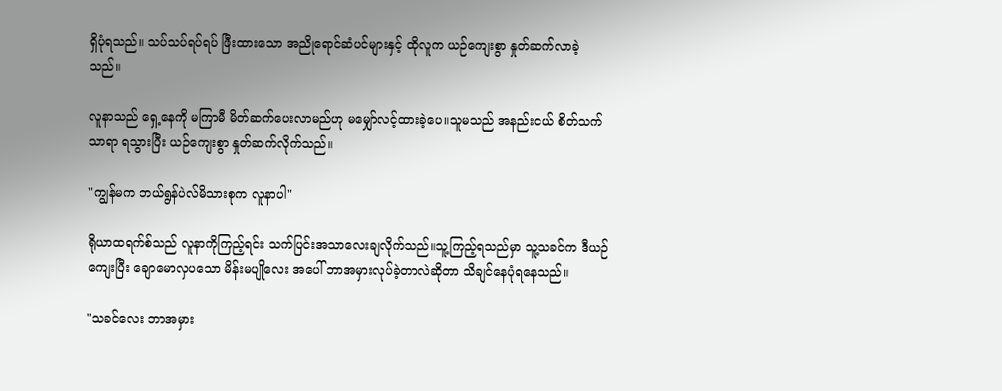ရှိပုံရသည်။ သပ်သပ်ရပ်ရပ် ဖြီးထားသော အညိုရောင်ဆံပင်များနှင့် ထိုလူက ယဉ်ကျေးစွာ နှုတ်ဆက်လာခဲ့သည်။

လူနာသည် ရှေ့နေကို မကြာမီ မိတ်ဆက်ပေးလာမည်ဟု မမျှော်လင့်ထားခဲ့ပေ။သူမသည် အနည်းငယ် စိတ်သက်သာရာ ရသွားပြီး ယဉ်ကျေးစွာ နှုတ်ဆက်လိုက်သည်။

"ကျွန်မက ဘယ်ရွန်ပဲလ်မိသားစုက လူနာပါ"

ရိုယာထရက်စ်သည် လူနာကိုကြည့်ရင်း သက်ပြင်းအသာလေးချလိုက်သည်။သူ့ကြည့်ရသည်မှာ သူ့သခင်က ဒီယဉ်ကျေးပြီး ချောမောလှပသော မိန်းမပျို‌လေး အပေါ် ဘာအမှားလုပ်ခဲ့တာလဲဆိုတာ သိချင်နေပုံရနေသည်။

"သခင်လေး ဘာအမှား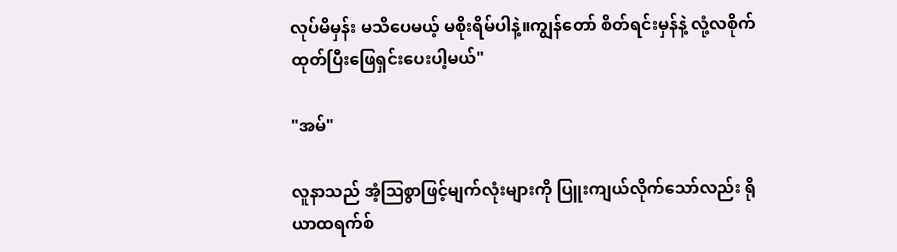လုပ်မိမှန်း မသိပေမယ့် မစိုးရိမ်ပါနဲ့။ကျွန်တော် စိတ်ရင်းမှန်နဲ့ လုံ့လစိုက်ထုတ်ပြီးဖြေရှင်းပေးပါ့မယ်"

"အမ်"

လူနာသည် အံ့ဩစွာဖြင့်မျက်လုံးများကို ပြူးကျယ်လိုက်သော်လည်း ရိုယာထရက်စ်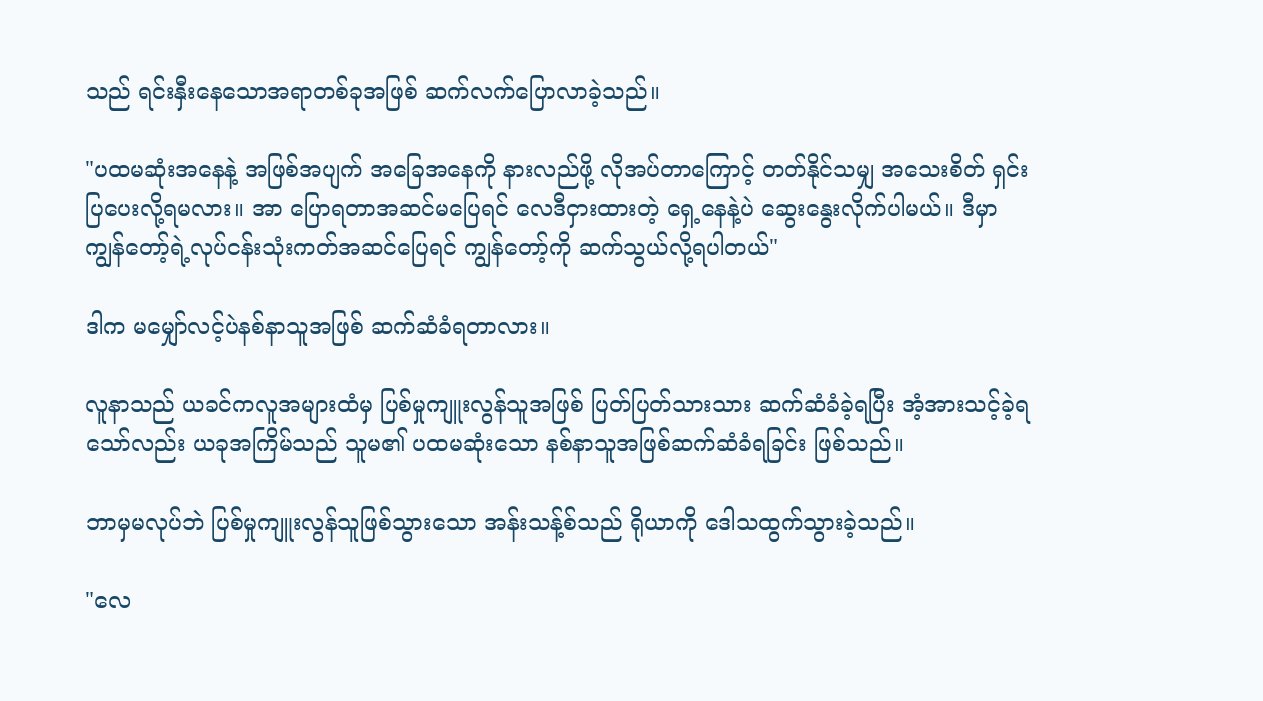သည် ရင်းနှီးနေသောအရာတစ်ခုအဖြစ် ဆက်လက်ပြောလာခဲ့သည်။

"ပထမဆုံးအနေနဲ့ အဖြစ်အပျက် အခြေအနေကို နားလည်ဖို့ လိုအပ်တာကြောင့် တတ်နိုင်သမျှ အသေးစိတ် ရှင်းပြပေးလို့ရမလား။ အာ ပြောရတာအဆင်မပြေရင် လေဒီငှားထားတဲ့ ရှေ့နေနဲ့ပဲ ဆွေးနွေးလိုက်ပါမယ်။ ဒီမှာ ကျွန်တော့်ရဲ့လုပ်ငန်းသုံးကတ်အဆင်ပြေရင် ကျွန်တော့်ကို ဆက်သွယ်လို့ရပါတယ်"

ဒါက မမျှော်လင့်ပဲနစ်နာသူအဖြစ် ဆက်ဆံခံရတာလား။

လူနာသည် ယခင်ကလူအများထံမှ ပြစ်မှုကျူးလွန်သူအဖြစ် ပြတ်ပြတ်သားသား ဆက်ဆံခံခဲ့ရပြီး အံ့အားသင့်ခဲ့ရသော်လည်း ယခုအကြိမ်သည် သူမ၏ ပထမဆုံးသော နစ်နာသူအဖြစ်ဆက်ဆံခံရခြင်း ဖြစ်သည်။

ဘာမှမလုပ်ဘဲ ပြစ်မှုကျူးလွန်သူဖြစ်သွားသော အန်းသန့်စ်သည် ရိုယာကို ဒေါသထွက်သွားခဲ့သည်။

"လေ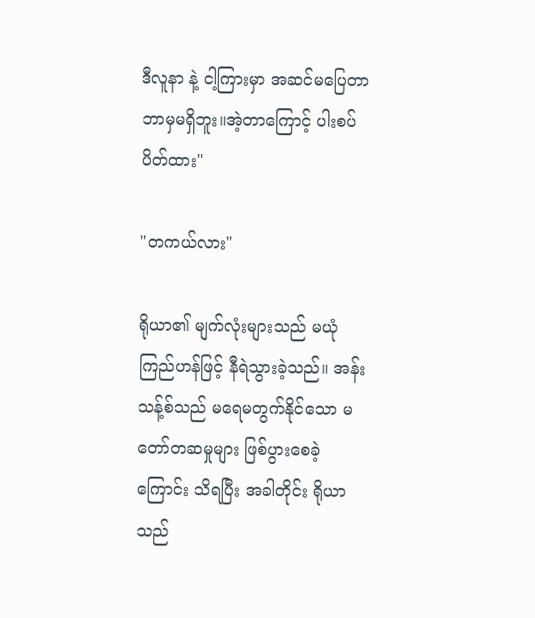ဒီလူနာ နဲ့ ငါ့ကြားမှာ အဆင်မပြေတာ ဘာမှမရှိဘူး။အဲ့တာကြောင့် ပါးစပ်ပိတ်ထား"

"တကယ်လား"

ရိုယာ၏ မျက်လုံးများသည် မယုံကြည်ဟန်ဖြင့် နီရဲသွားခဲ့သည်။ အန်းသန့်စ်သည် မရေမတွက်နိုင်သော မတော်တဆမှုများ ဖြစ်ပွားစေခဲ့ကြောင်း သိရပြီး အခါတိုင်း ရိုယာသည်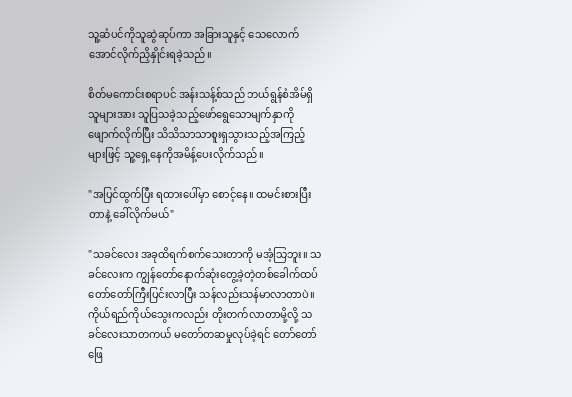သူ့ဆံပင်ကိုသူဆွဲဆုပ်ကာ အခြားသူနှင့် သေလောက်အောင်လိုက်ညှိနှိုင်းရခဲ့သည်။

စိတ်မကောင်းစရာပင် အန်းသန့်စ်သည် ဘယ်ရွန်စံအိမ်ရှိသူများအား သူပြသခဲ့သည့်ဖော်ရွေသောမျက်နှာကို ဖျောက်လိုက်ပြီး သိသိသာသာစူးရှသွားသည့်အကြည့်များဖြင့် သူ့ရှေ့နေကိုအမိန့်ပေးလိုက်သည်။

"အပြင်ထွက်ပြီး ရထားပေါ်မှာ စောင့်နေ။ ထမင်းစားပြီးတာနဲ့ ခေါ်လိုက်မယ်"

"သခင်လေး အခုထိရက်စက်သေးတာကို မအံ့သြဘူး။ သခင်လေးက ကျွန်တော်နောက်ဆုံးတွေ့ခဲ့တဲ့တစ်ခေါက်ထပ် တော်တော်ကြီးပြင်းလာပြီး သန်လည်းသန်မာလာတာပဲ။ကိုယ်ရည်ကိုယ်သွေးကလည်း တိုးတက်လာတာမို့လို့ သခင်လေးသာတကယ် မတော်တဆမှုလုပ်ခဲ့ရင် တော်တော်ဖြေ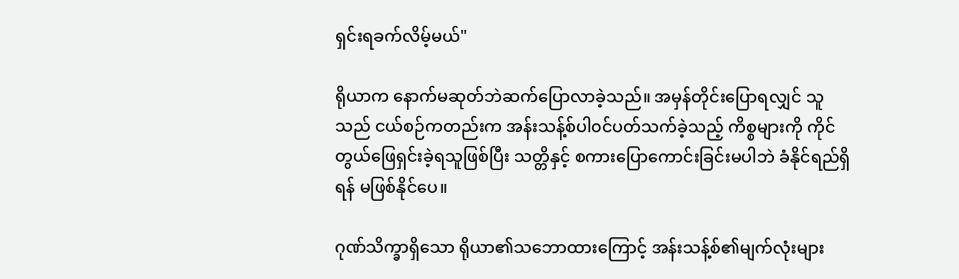ရှင်းရခက်လိမ့်မယ်"

ရိုယာက နောက်မဆုတ်ဘဲဆက်ပြောလာခဲ့သည်။ အမှန်တိုင်းပြောရလျှင် သူသည် ငယ်စဉ်ကတည်းက အန်းသန့်စ်ပါ၀င်ပတ်သက်ခဲ့သည့် ကိစ္စများကို ကိုင်တွယ်ဖြေရှင်းခဲ့ရသူဖြစ်ပြီး သတ္တိနှင့် စကားပြောကောင်းခြင်းမပါဘဲ ခံနိုင်ရည်ရှိရန် မဖြစ်နိုင်ပေ။

ဂုဏ်သိက္ခာရှိသော ရိုယာ၏သဘောထားကြောင့် အန်းသန့်စ်၏မျက်လုံးများ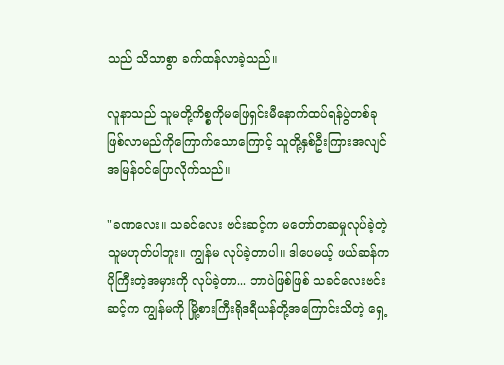သည် သိသာစွာ ခက်ထန်လာခဲ့သည်။

လူနာသည် သူမတို့ကိစ္စကိုမဖြေရှင်းမီနောက်ထပ်ရန်ပွဲတစ်ခုဖြစ်လာမည်ကိုကြောက်သောကြောင့် သူတို့နှစ်ဦးကြားအလျင်အမြန်ဝင်ပြောလိုက်သည်။

"ခဏလေး။ သခင်လေး ဗင်းဆင့်က မတော်တဆမှုလုပ်ခဲ့တဲ့သူမဟုတ်ပါဘူး။ ကျွန်မ လုပ်ခဲ့တာပါ။ ဒါပေမယ့် ဖယ်ဆန်က ပိုကြီးတဲ့အမှားကို လုပ်ခဲ့တာ... ဘာပဲဖြစ်ဖြစ် သခင်လေးဗင်းဆင့်က ကျွန်မကို မြို့စားကြီးရိုဒရီယန်တို့အကြောင်းသိတဲ့ ရှေ့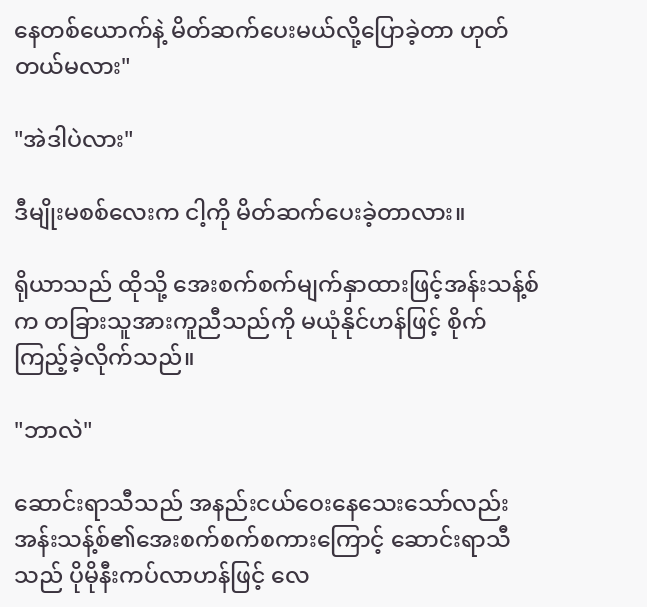နေတစ်ယောက်နဲ့ မိတ်ဆက်ပေးမယ်လို့ပြောခဲ့တာ ဟုတ်တယ်မလား"

"အဲဒါပဲလား"

ဒီမျိုးမစစ်လေးက ငါ့ကို မိတ်ဆက်ပေးခဲ့တာလား။

ရိုယာသည် ထိုသို့ အေးစက်စက်မျက်နှာထားဖြင့်အန်းသန့်စ်က တခြားသူအားကူညီသည်ကို မယုံနိုင်ဟန်ဖြင့် စိုက်ကြည့်ခဲ့လိုက်သည်။

"ဘာလဲ"

ဆောင်းရာသီသည် အနည်းငယ်ဝေးနေသေးသော်လည်း အန်းသန့်စ်၏အေးစက်စက်စကားကြောင့် ဆောင်းရာသီသည် ပိုမိုနီးကပ်လာဟန်ဖြင့် လေ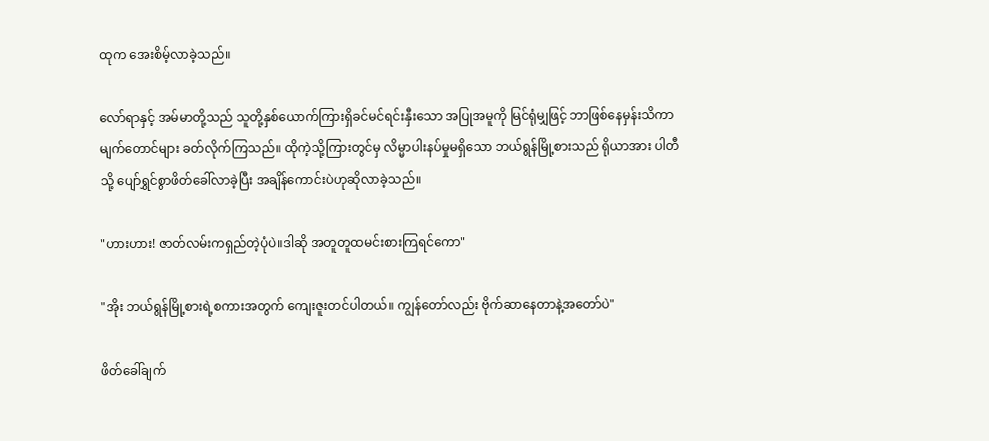ထုက အေးစိမ့်လာခဲ့သည်။

လော်ရာနှင့် အမ်မာတို့သည် သူတို့နှစ်ယောက်ကြားရှိခင်မင်ရင်းနှီးသော အပြုအမူကို မြင်ရုံမျှဖြင့် ဘာဖြစ်နေမှန်းသိကာ မျက်တောင်များ ခတ်လိုက်ကြသည်။ ထိုကဲ့သို့ကြားတွင်မှ လိမ္မာပါးနပ်မှုမရှိသော ဘယ်ရွန်မြို့စားသည် ရိုယာအား ပါတီသို့ ပျော်ရွှင်စွာဖိတ်ခေါ်လာခဲ့ပြီး အချိန်ကောင်းပဲဟုဆိုလာခဲ့သည်။

"ဟားဟား! ဇာတ်လမ်းကရှည်တဲ့ပုံပဲ။ဒါဆို အတူတူထမင်းစားကြရင်ကော"

"အိုး ဘယ်ရွန်မြို့စားရဲ့စကားအတွက် ကျေးဇူးတင်ပါတယ်။ ကျွန်တော်လည်း ဗိုက်ဆာနေတာနဲ့အတော်ပဲ"

ဖိတ်ခေါ်ချက်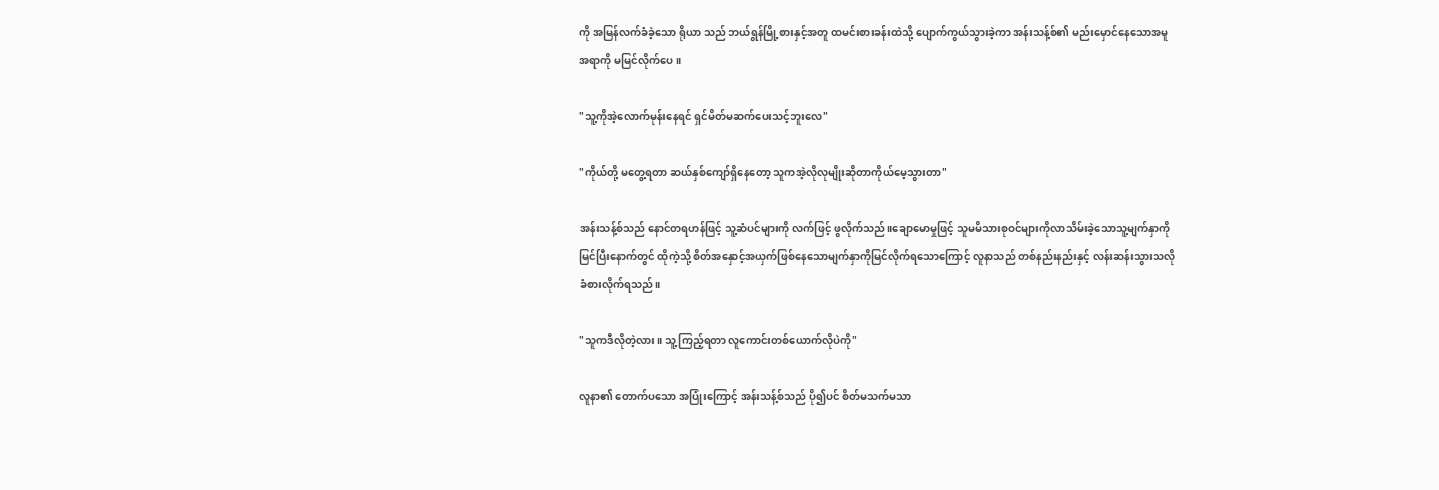ကို အမြန်လက်ခံခဲ့သော ရိုယာ သည် ဘယ်ရွန်မြို့စားနှင့်အတူ ထမင်းစားခန်းထဲသို့ ပျောက်ကွယ်သွားခဲ့ကာ အန်းသန့်စ်၏ မည်းမှောင်နေသောအမူအရာကို မမြင်လိုက်ပေ။

"သူ့ကိုအဲ့လောက်မုန်းနေရင် ရှင်မိတ်မဆက်ပေးသင့်ဘူးလေ"

"ကိုယ်တို့ မတွေ့ရတာ ဆယ်နှစ်ကျော်ရှိနေတော့ သူကအဲ့လိုလုမျိုးဆိုတာကိုယ်မေ့သွားတာ"

အန်းသန့်စ်သည် နောင်တရဟန်ဖြင့် သူ့ဆံပင်များကို လက်ဖြင့် ဖွလိုက်သည်။ချောမောမှုဖြင့် သူမမိသားစုဝင်များကိုလာသိမ်းခဲ့သောသူ့မျက်နှာကိုမြင်ပြီးနောက်တွင် ထိုကဲ့သို့ စိတ်အနှောင့်အယှက်ဖြစ်နေသောမျက်နှာကိုမြင်လိုက်ရသောကြောင့် လူနာသည် တစ်နည်းနည်းနှင့် လန်းဆန်းသွားသလို ခံစားလိုက်ရသည်။

"သူကဒီလိုတဲ့လား။ သူ့ကြည့်ရတာ လူကောင်းတစ်ယောက်လိုပဲကို"

လူနာ၏ တောက်ပသော အပြုံးကြောင့် အန်းသန့်စ်သည် ပို၍ပင် စိတ်မသက်မသာ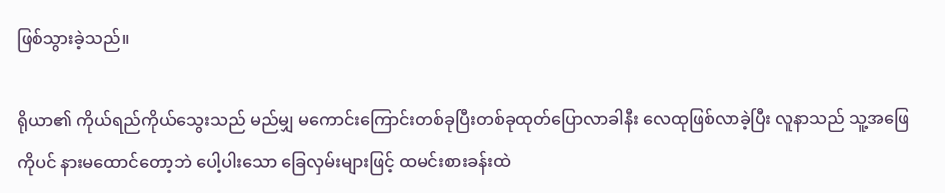ဖြစ်သွားခဲ့သည်။

ရိုယာ၏ ကိုယ်ရည်ကိုယ်သွေးသည် မည်မျှ မကောင်းကြောင်းတစ်ခုပြီးတစ်ခုထုတ်ပြောလာခါနီး လေထုဖြစ်လာခဲ့ပြီး လူနာသည် သူ့အဖြေကိုပင် နားမထောင်တော့ဘဲ ပေါ့ပါးသော ခြေလှမ်းများဖြင့် ထမင်းစားခန်းထဲ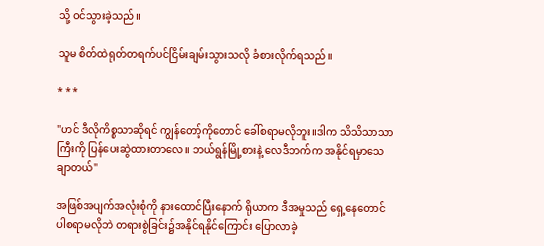သို့ ဝင်သွားခဲ့သည်။

သူမ စိတ်ထဲရုတ်တရက်ပင်ငြိမ်းချမ်းသွားသလို ခံစားလိုက်ရသည်။

* * *

"ဟင် ဒီလိုကိစ္စသာဆိုရင် ကျွန်တော့်ကိုတောင် ခေါ်စရာမလိုဘူး။ဒါက သိသိသာသာကြီးကို ပြန်ပေးဆွဲထားတာလေ။ ဘယ်ရွန်မြို့စားနဲ့ လေဒီဘက်က အနိုင်ရမှာသေချာတယ်"

အဖြစ်အပျက်အလုံးစုံကို နားထောင်ပြီးနောက် ရိုယာက ဒီအမှုသည် ရှေ့နေတောင်ပါစရာမလိုဘဲ တရားစွဲခြင်း၌အနိုင်ရနိုင်ကြောင်း ပြောလာခဲ့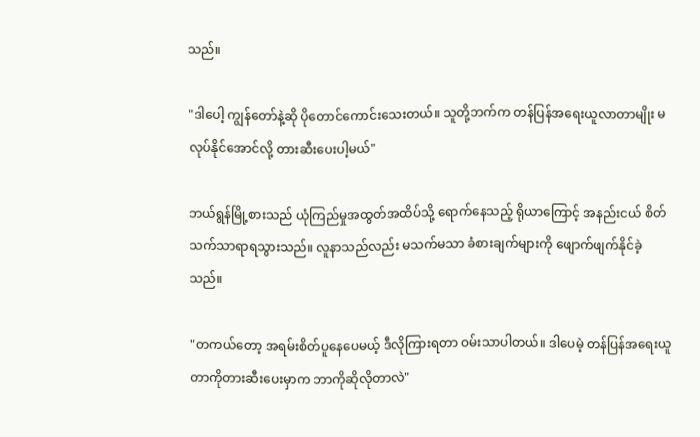သည်။

"ဒါပေါ့ ကျွန်တော်နဲ့ဆို ပိုတောင်ကောင်းသေးတယ်။ သူတို့ဘက်က တန်ပြန်အရေးယူလာတာမျိုး မလုပ်နိုင်အောင်လို့ တားဆီးပေးပါ့မယ်"

ဘယ်ရွန်မြို့စားသည် ယုံကြည်မှုအထွတ်အထိပ်သို့ ရောက်နေသည့် ရိုယာကြောင့် အနည်းငယ် စိတ်သက်သာရာရသွားသည်။ လူနာသည်လည်း မသက်မသာ ခံစားချက်များကို ဖျောက်ဖျက်နိုင်ခဲ့သည်။

"တကယ်တော့ အရမ်းစိတ်ပူနေပေမယ့် ဒီလိုကြားရတာ ဝမ်းသာပါတယ်။ ဒါပေမဲ့ တန်ပြန်အရေးယူတာကိုတားဆီးပေးမှာက ဘာကိုဆိုလိုတာလဲ"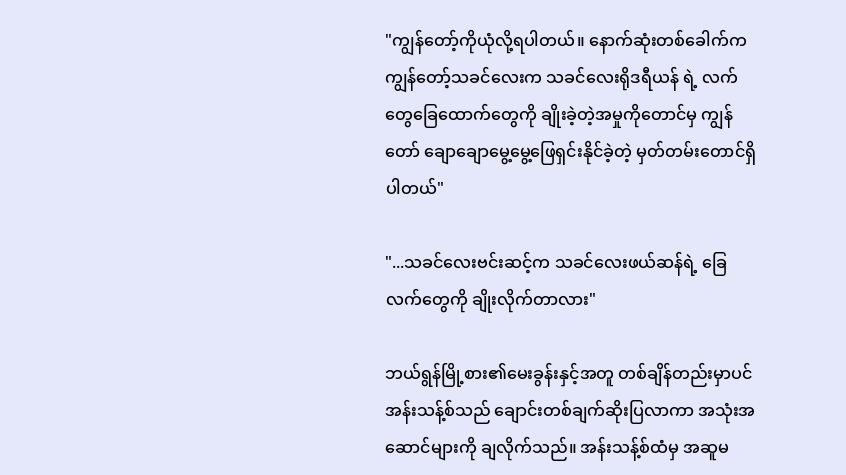"ကျွန်တော့်ကိုယုံလို့ရပါတယ်။ နောက်ဆုံးတစ်ခေါက်က ကျွန်တော့်သခင်လေးက သခင်လေးရိုဒရီယန် ရဲ့ လက်တွေခြေထောက်တွေကို ချိုးခဲ့တဲ့အမှုကိုတောင်မှ ကျွန်တော် ချောချောမွေ့မွေ့ဖြေရှင်းနိုင်ခဲ့တဲ့ မှတ်တမ်းတောင်ရှိပါတယ်"

"...သခင်လေးဗင်းဆင့်က သခင်လေးဖယ်ဆန်ရဲ့ ခြေလက်တွေကို ချိုးလိုက်တာလား"

ဘယ်ရွန်မြို့စား၏မေးခွန်းနှင့်အတူ တစ်ချိန်တည်းမှာပင် အန်းသန့်စ်သည် ချောင်းတစ်ချက်ဆိုးပြလာကာ အသုံးအဆောင်များကို ချလိုက်သည်။ အန်းသန့်စ်ထံမှ အဆူမ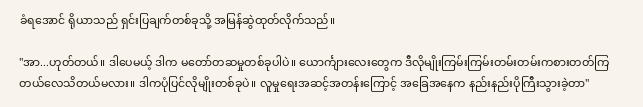ခံရအောင် ရိုယာသည် ရှင်းပြချက်တစ်ခုသို့ အမြန်ဆွဲထုတ်လိုက်သည်။

"အာ...ဟုတ်တယ်။ ဒါပေမယ့် ဒါက မတော်တဆမှုတစ်ခုပါပဲ။ ယောင်္ကျားလေးတွေက ဒီလိုမျိုးကြမ်းကြမ်းတမ်းတမ်းကစားတတ်ကြတယ်လေသိတယ်မလား။ ဒါကပုံပြင်လိုမျိုးတစ်ခုပဲ။ လူမှုရေးအဆင့်အတန်းကြောင့် အခြေအနေက နည်းနည်းပိုကြီးသွားခဲ့တာ"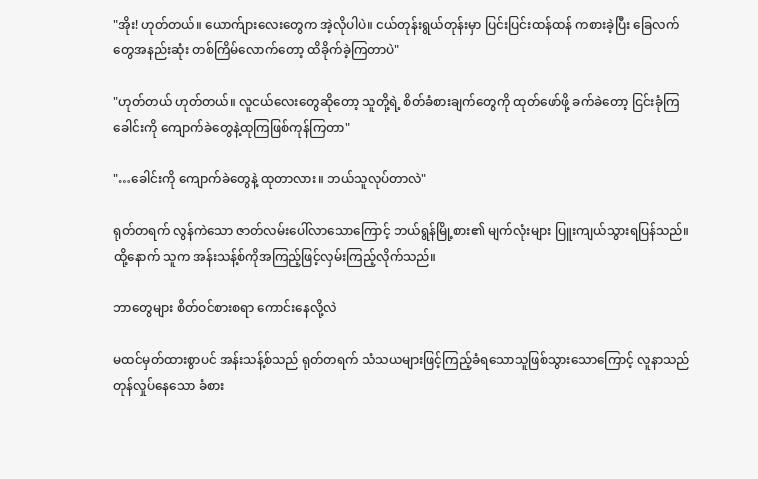"အိုး! ဟုတ်တယ်။ ယောက်ျားလေးတွေက အဲ့လိုပါပဲ။ ငယ်တုန်းရွယ်တုန်းမှာ ပြင်းပြင်းထန်ထန် ကစားခဲ့ပြီး ခြေလက်တွေအနည်းဆုံး တစ်ကြိမ်လောက်တော့ ထိခိုက်ခဲ့ကြတာပဲ"

"ဟုတ်တယ် ဟုတ်တယ်။ လူငယ်လေးတွေဆိုတော့ သူတို့ရဲ့ စိတ်ခံစားချက်တွေကို ထုတ်ဖော်ဖို့ ခက်ခဲတော့ ငြင်းခုံကြ ခေါင်းကို ကျောက်ခဲတွေနဲ့ထုကြဖြစ်ကုန်ကြတာ"

"…ခေါင်းကို ကျောက်ခဲတွေနဲ့ ထုတာလား။ ဘယ်သူလုပ်တာလဲ"

ရုတ်တရက် လွန်ကဲသော ဇာတ်လမ်းပေါ်လာသောကြောင့် ဘယ်ရွန်မြို့စား၏ မျက်လုံးများ ပြူးကျယ်သွားရပြန်သည်။ထို့နောက် သူက အန်းသန့်စ်ကိုအကြည့်ဖြင့်လှမ်းကြည့်လိုက်သည်။

ဘာတွေများ စိတ်ဝင်စားစရာ ကောင်းနေလို့လဲ

မထင်မှတ်ထားစွာပင် အန်းသန့်စ်သည် ရုတ်တရက် သံသယများဖြင့်ကြည့်ခံရသောသူဖြစ်သွားသောကြောင့် လူနာသည် တုန်လှုပ်နေသော ခံစား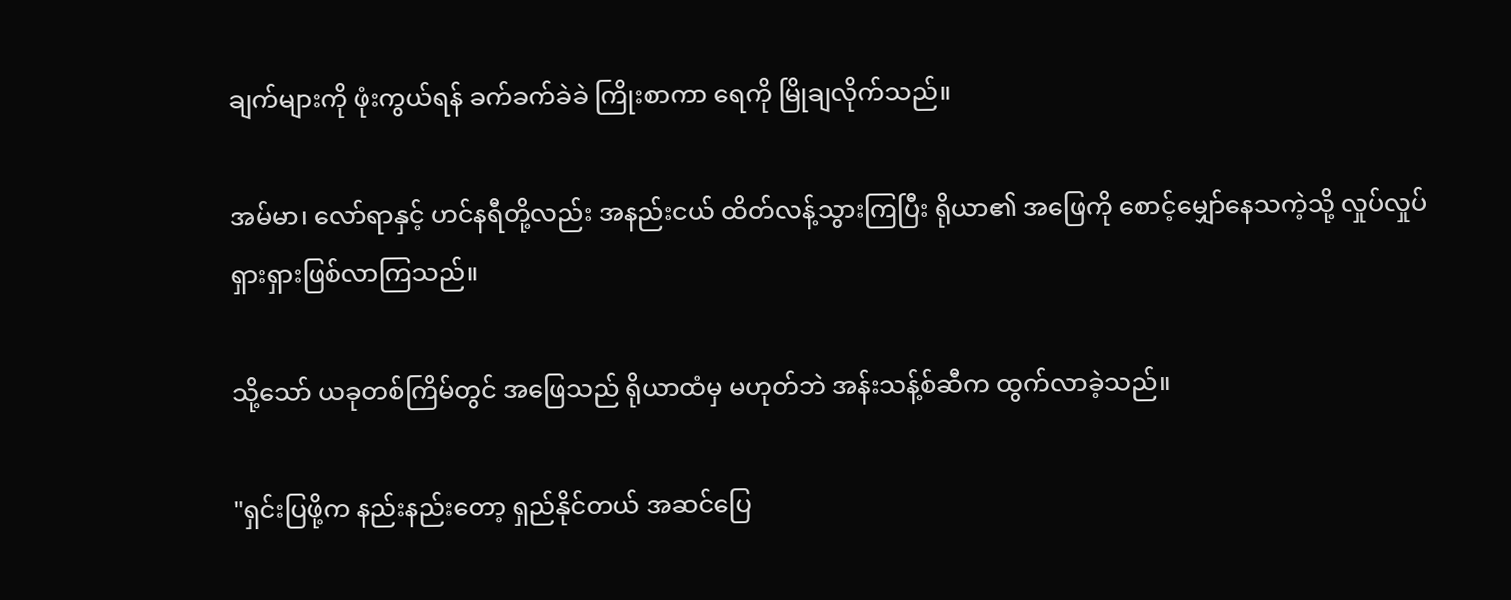ချက်များကို ဖုံးကွယ်ရန် ခက်ခက်ခဲခဲ ကြိုးစာကာ ရေကို မြိုချလိုက်သည်။

အမ်မာ၊ လော်ရာနှင့် ဟင်နရီတို့လည်း အနည်းငယ် ထိတ်လန့်သွားကြပြီး ရိုယာ၏ အဖြေကို စောင့်မျှော်နေသကဲ့သို့ လှုပ်လှုပ်ရှားရှားဖြစ်လာကြသည်။

သို့သော် ယခုတစ်ကြိမ်တွင် အဖြေသည် ရိုယာထံမှ မဟုတ်ဘဲ အန်းသန့်စ်ဆီက ထွက်လာခဲ့သည်။

"ရှင်းပြဖို့က နည်းနည်းတော့ ရှည်နိုင်တယ် အဆင်ပြေ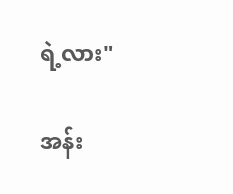ရဲ့လား"

အန်း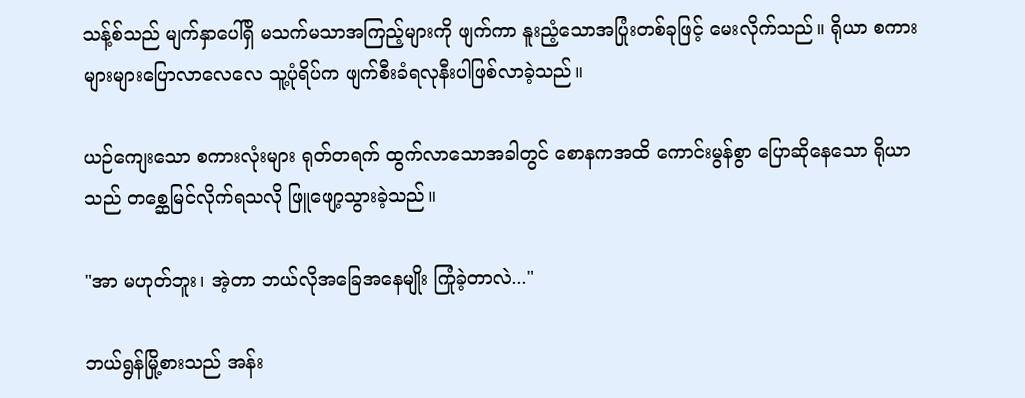သန့်စ်သည် မျက်နှာပေါ်ရှိ မသက်မသာအကြည့်များကို ဖျက်ကာ နူးညံ့သောအပြုံးတစ်ခုဖြင့် မေးလိုက်သည်။ ရိုယာ စကားများများပြောလာလေလေ သူ့ပုံရိပ်က ဖျက်စီးခံရလုနီးပါဖြစ်လာခဲ့သည်။

ယဉ်ကျေးသော စကားလုံးများ ရုတ်တရက် ထွက်လာသောအခါတွင် စောနကအထိ ကောင်းမွန်စွာ ပြောဆိုနေသော ရိုယာသည် တစ္ဆေမြင်လိုက်ရသလို ဖြူဖျော့သွားခဲ့သည်။

"အာ မဟုတ်ဘူး၊ အဲ့တာ ဘယ်လိုအခြေအနေမျိုး ကြုံခဲ့တာလဲ..."

ဘယ်ရွန်မြို့စားသည် အန်း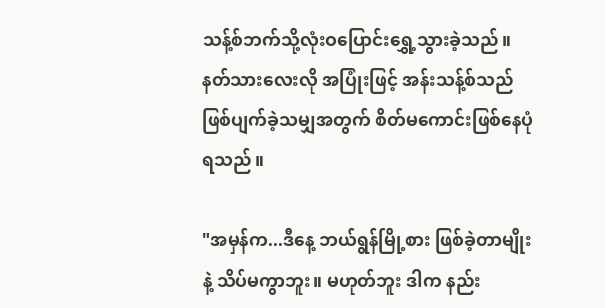သန့်စ်ဘက်သို့လုံးဝပြောင်းရွှေ့သွားခဲ့သည်။ နတ်သားလေးလို အပြုံးဖြင့် အန်းသန့်စ်သည် ဖြစ်ပျက်ခဲ့သမျှအတွက် စိတ်မကောင်းဖြစ်နေပုံရသည်။

"အမှန်က...ဒီနေ့ ဘယ်ရွန်မြို့စား ဖြစ်ခဲ့တာမျိုးနဲ့ သိပ်မကွာဘူး။ မဟုတ်ဘူး ဒါက နည်း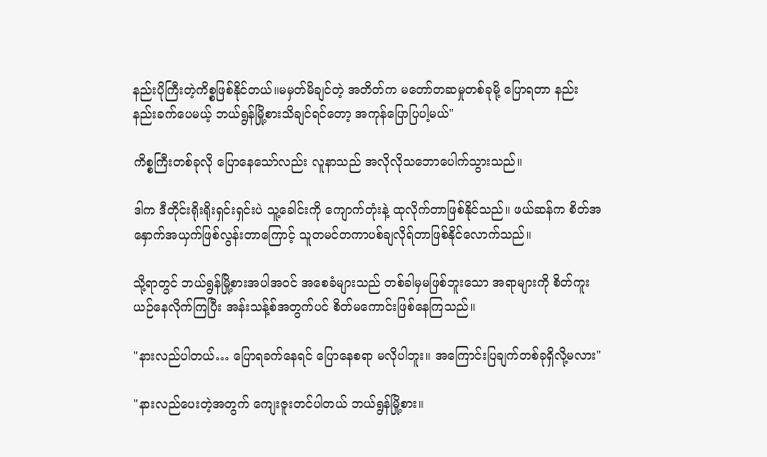နည်းပိုကြီးတဲ့ကိစ္စဖြစ်နိုင်တယ်။မမှတ်မိချင်တဲ့ အတိတ်က မတော်တဆမှုတစ်ခုမို့ ပြောရတာ နည်းနည်းခက်ပေမယ့် ဘယ်ရွန်မြို့စားသိချင်ရင်တော့ အကုန်ပြောပြပါ့မယ်"

ကိစ္စကြီးတစ်ခုလို ပြောနေသော်လည်း လူနာသည် အလိုလိုသဘောပေါက်သွားသည်။

ဒါက ဒီတိုင်းရိုးရိုးရှင်းရှင်းပဲ သူ့ခေါင်းကို ကျောက်တုံးနဲ့ ထုလိုက်တာဖြစ်နိုင်သည်။ ဖယ်ဆန်က စိတ်အနှောက်အယှက်ဖြစ်လွန်းတာကြောင့် သူတမင်တကာပစ်ချလိုရ်တာဖြစ်နိုင်လောက်သည်။

သို့ရာတွင် ဘယ်ရွန်မြို့စားအပါအဝင် အစေခံများသည် တစ်ခါမှမဖြစ်ဘူးသော အရာများကို စိတ်ကူးယဉ်နေလိုက်ကြပြီး အန်းသန့်စ်အတွက်ပင် စိတ်မကောင်းဖြစ်နေကြ‌သည်။

"နားလည်ပါတယ်… ပြောရခက်နေရင် ပြောနေစရာ မလိုပါဘူး။ အကြောင်းပြချက်တစ်ခုရှိလို့မလား"

"နားလည်ပေးတဲ့အတွက် ကျေးဇူးတင်ပါတယ် ဘယ်ရွန်မြို့စား။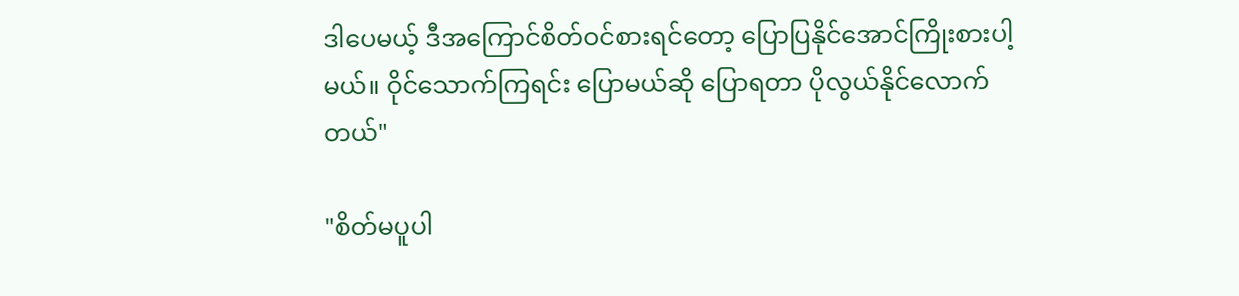ဒါပေမယ့် ဒီအကြောင်စိတ်ဝင်စားရင်တော့ ပြောပြနိုင်အောင်ကြိုးစားပါ့မယ်။ ဝိုင်သောက်ကြရင်း ပြောမယ်ဆို ပြောရတာ ပိုလွယ်နိုင်လောက်တယ်"

"စိတ်မပူပါ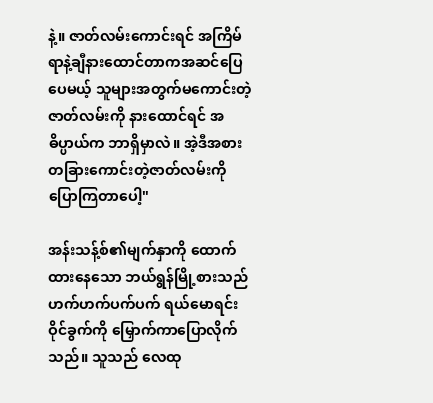နဲ့။ ဇာတ်လမ်းကောင်းရင် အကြိမ်ရာနဲ့ချီနားထောင်တာကအဆင်ပြေပေမယ့် သူများအတွက်မကောင်းတဲ့ဇာတ်လမ်းကို နားထောင်ရင် အဓိပ္ပာယ်က ဘာရှိမှာလဲ။ အဲ့ဒီအစား တခြားကောင်းတဲ့ဇာတ်လမ်းကို ပြောကြတာပေါ့"

အန်းသန့်စ်၏မျက်နှာကို ထောက်ထားနေသော ဘယ်ရွန်မြို့စားသည် ဟက်ဟက်ပက်ပက် ရယ်မောရင်း ဝိုင်ခွက်ကို မြှောက်ကာပြောလိုက်သည်။ သူသည် လေထု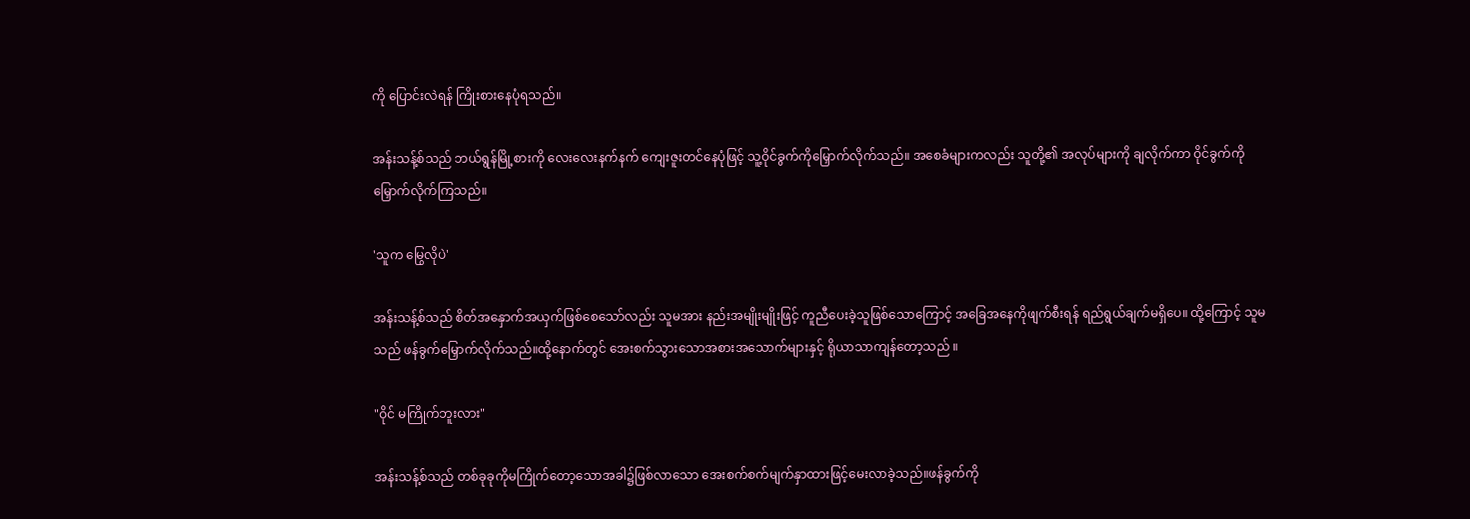ကို ပြောင်းလဲရန် ကြိုးစားနေပုံရသည်။

အန်းသန့်စ်သည် ဘယ်ရွန်မြို့စားကို လေးလေးနက်နက် ကျေးဇူးတင်နေပုံဖြင့် သူ့ဝိုင်ခွက်ကိုမြှောက်လိုက်သည်။ အစေခံများကလည်း သူတို့၏ အလုပ်များကို ချလိုက်ကာ ဝိုင်ခွက်ကိုမြှောက်လိုက်ကြသည်။

'သူက မြွေလိုပဲ'

အန်းသန့်စ်သည် စိတ်အနှောက်အယှက်ဖြစ်စေသော်လည်း သူမအား နည်းအမျိုးမျိုးဖြင့် ကူညီပေးခဲ့သူဖြစ်သောကြောင့် အခြေအနေကိုဖျက်စီးရန် ရည်ရွယ်ချက်မရှိပေ။ ထို့ကြောင့် သူမသည် ဖန်ခွက်မြှောက်လိုက်သည်။ထို့နောက်တွင် အေးစက်သွားသောအစားအသောက်များနှင့် ရိုယာသာကျန်တော့သည် ။

"ဝိုင် မကြိုက်ဘူးလား"

အန်းသန့်စ်သည် တစ်ခုခုကိုမကြိုက်တော့သောအခါ၌ဖြစ်လာသော အေးစက်စက်မျက်နှာထားဖြင့်မေးလာခဲ့သည်။ဖန်ခွက်ကို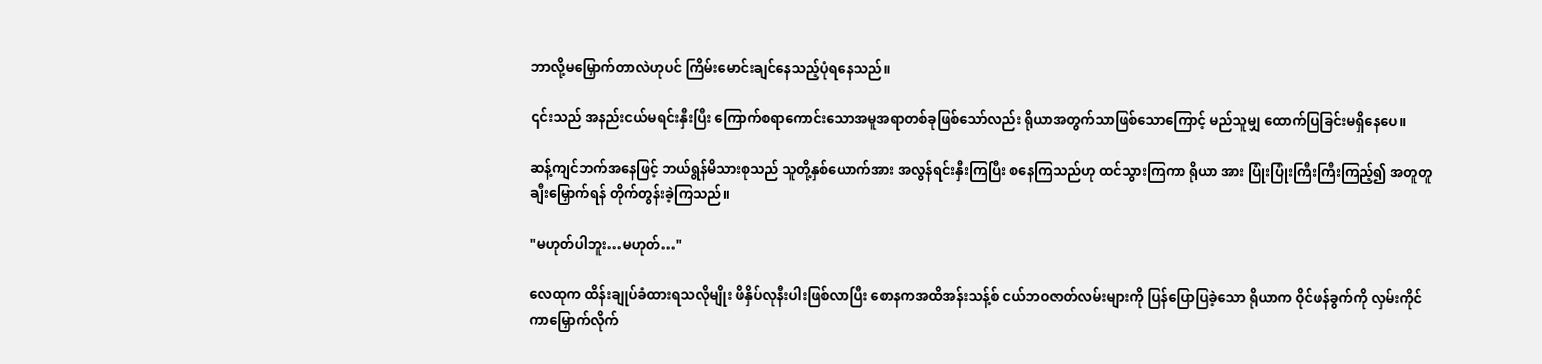ဘာလို့မမြှောက်တာလဲဟုပင် ကြိမ်းမောင်းချင်နေသည့်ပုံရနေသည်။

၎င်းသည် အနည်းငယ်မရင်းနှီးပြီး ကြောက်စရာကောင်းသောအမူအရာတစ်ခုဖြစ်သော်လည်း ရိုယာအတွက်သာဖြစ်သောကြောင့် မည်သူမျှ ထောက်ပြခြင်းမရှိနေပေ။

ဆန့်ကျင်ဘက်အနေဖြင့် ဘယ်ရွန်မိသားစုသည် သူတို့နှစ်ယောက်အား အလွန်ရင်းနှီးကြပြီး စနေကြသည်ဟု ထင်သွားကြကာ ရိုယာ အား ပြုံးပြုံးကြီးကြီးကြည့်၍ အတူတူ ချီးမြှောက်ရန် တိုက်တွန်းခဲ့ကြသည်။

"မဟုတ်ပါဘူး…မဟုတ်…"

လေထုက ထိန်းချုပ်ခံထားရသလိုမျိုး ဖိနှိပ်လုနီးပါးဖြစ်‌လာပြီး စောနကအထိအန်းသန့်စ် ငယ်ဘဝဇာတ်လမ်းများကို ပြန်ပြောပြခဲ့သော ရိုယာက ဝိုင်ဖန်ခွက်ကို လှမ်းကိုင်ကာမြှောက်လိုက်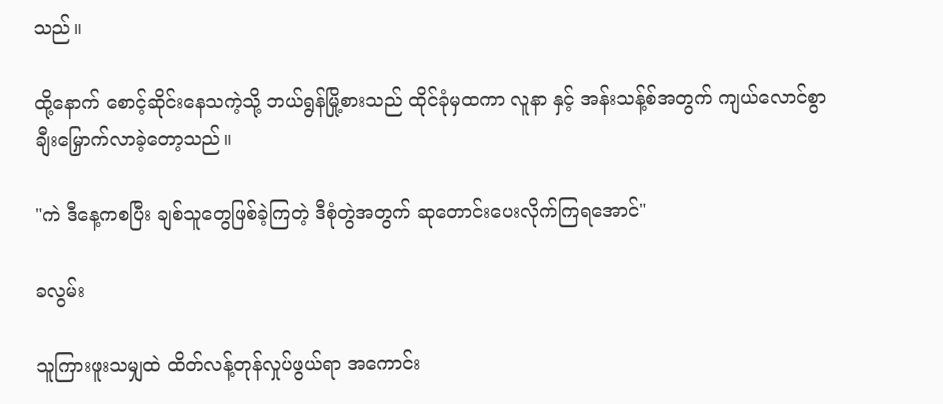သည်။

ထို့နောက် စောင့်ဆိုင်းနေသကဲ့သို့ ဘယ်ရွန်မြို့စားသည် ထိုင်ခုံမှထကာ လူနာ နှင့် အန်းသန့်စ်အတွက် ကျယ်လောင်စွာ ချီးမြှောက်လာခဲ့တော့သည်။

"ကဲ ဒီနေ့ကစပြီး ချစ်သူတွေဖြစ်ခဲ့ကြတဲ့ ဒီစုံတွဲအတွက် ဆုတောင်းပေးလိုက်ကြရအောင်"

ခလွမ်း

သူကြားဖူးသမျှထဲ ထိတ်လန့်တုန်လှုပ်ဖွယ်ရာ အကောင်း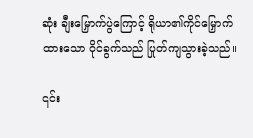ဆုံး ချီးမြှောက်ပွဲကြောင့် ရိုယာ၏ကိုင်မြှောက်ထားသော ဝိုင်ခွက်သည် ပြုတ်ကျသွားခဲ့သည်။

၎င်း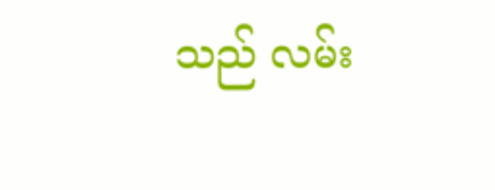သည် လမ်း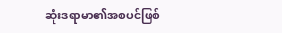ဆုံးဒရာမာ၏အစပင်ဖြစ်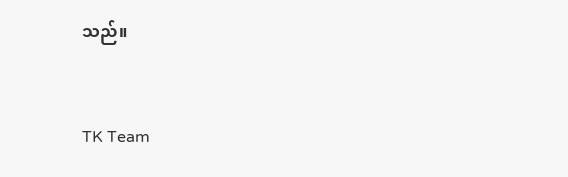သည်။


TK Team